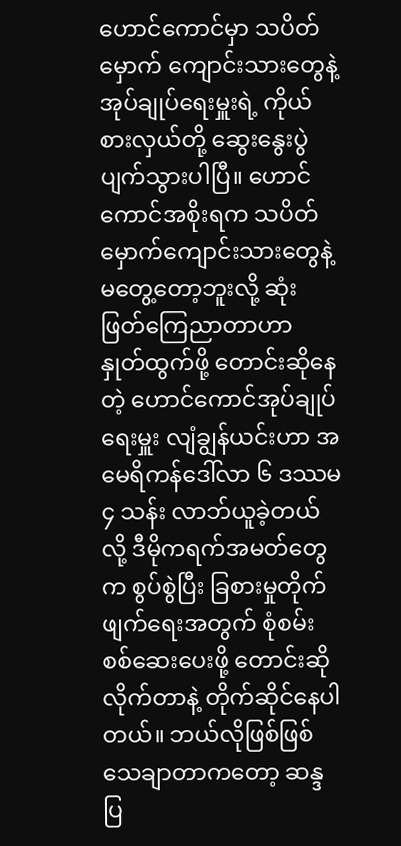ဟောင်ကောင်မှာ သပိတ်မှောက် ကျောင်းသားတွေနဲ့ အုပ်ချုပ်ရေးမှူးရဲ့ ကိုယ်စားလှယ်တို့ ဆွေးနွေးပွဲပျက်သွားပါပြီ။ ဟောင်ကောင်အစိုးရက သပိတ်မှောက်ကျောင်းသားတွေနဲ့ မတွေ့တော့ဘူးလို့ ဆုံးဖြတ်ကြေညာတာဟာ နှုတ်ထွက်ဖို့ တောင်းဆိုနေတဲ့ ဟောင်ကောင်အုပ်ချုပ်ရေးမှူး လျံချွန်ယင်းဟာ အမေရိကန်ဒေါ်လာ ၆ ဒဿမ ၄ သန်း လာဘ်ယူခဲ့တယ်လို့ ဒီမိုကရက်အမတ်တွေက စွပ်စွဲပြီး ခြစားမှုတိုက်ဖျက်ရေးအတွက် စုံစမ်းစစ်ဆေးပေးဖို့ တောင်းဆိုလိုက်တာနဲ့ တိုက်ဆိုင်နေပါတယ်။ ဘယ်လိုဖြစ်ဖြစ် သေချာတာကတော့ ဆန္ဒပြ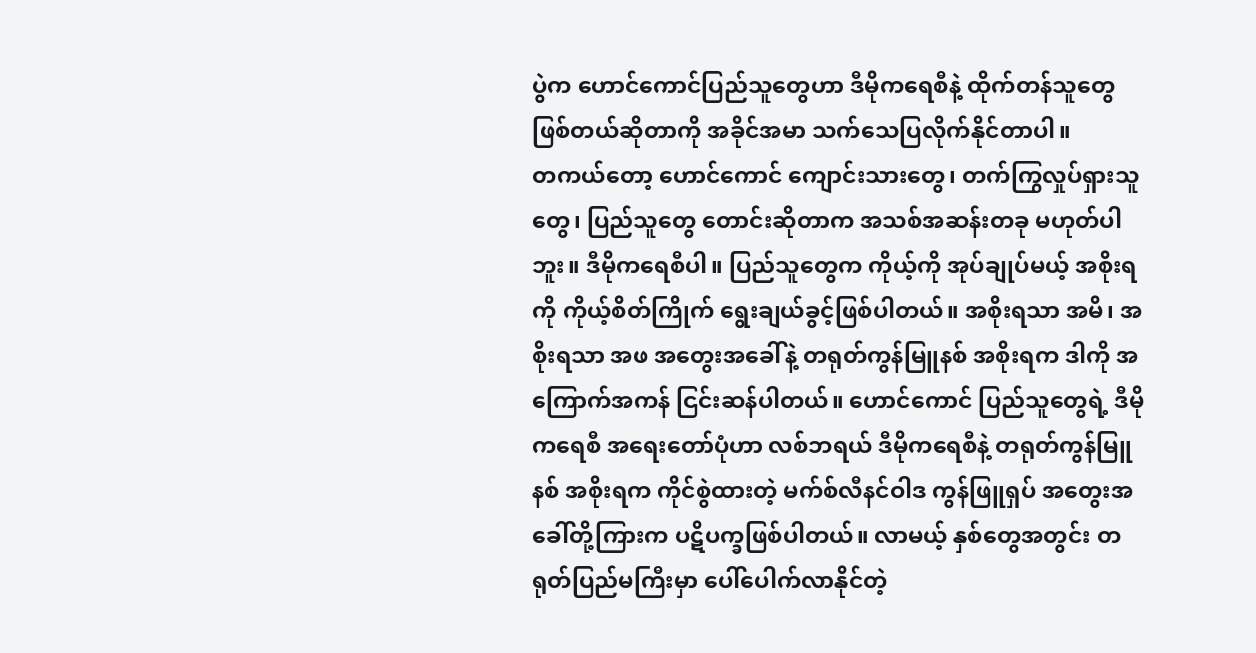ပွဲက ဟောင်ကောင်ပြည်သူတွေဟာ ဒီမိုကရေစီနဲ့ ထိုက်တန်သူတွေ ဖြစ်တယ်ဆိုတာကို အခိုင်အမာ သက်သေပြလိုက်နိုင်တာပါ။
တကယ်တော့ ဟောင်ကောင် ကျောင်းသားတွေ၊ တက်ကြွလှုပ်ရှားသူတွေ၊ ပြည်သူတွေ တောင်းဆိုတာက အသစ်အဆန်းတခု မဟုတ်ပါဘူး။ ဒီမိုကရေစီပါ။ ပြည်သူတွေက ကိုယ့်ကို အုပ်ချုပ်မယ့် အစိုးရကို ကိုယ့်စိတ်ကြိုက် ရွေးချယ်ခွင့်ဖြစ်ပါတယ်။ အစိုးရသာ အမိ၊ အစိုးရသာ အဖ အတွေးအခေါ်နဲ့ တရုတ်ကွန်မြူနစ် အစိုးရက ဒါကို အကြောက်အကန် ငြင်းဆန်ပါတယ်။ ဟောင်ကောင် ပြည်သူတွေရဲ့ ဒီမိုကရေစီ အရေးတော်ပုံဟာ လစ်ဘရယ် ဒီမိုကရေစီနဲ့ တရုတ်ကွန်မြူနစ် အစိုးရက ကိုင်စွဲထားတဲ့ မက်စ်လီနင်ဝါဒ ကွန်ဖြူရှပ် အတွေးအခေါ်တို့ကြားက ပဋိပက္ခဖြစ်ပါတယ်။ လာမယ့် နှစ်တွေအတွင်း တရုတ်ပြည်မကြီးမှာ ပေါ်ပေါက်လာနိုင်တဲ့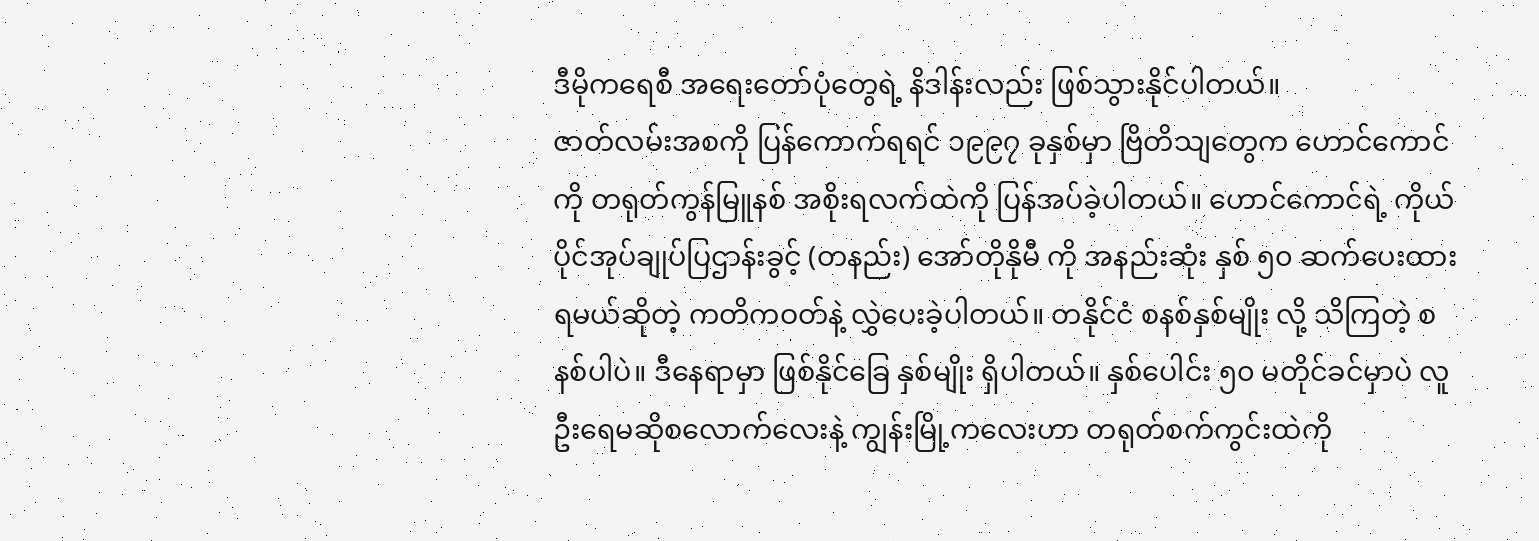ဒီမိုကရေစီ အရေးတော်ပုံတွေရဲ့ နိဒါန်းလည်း ဖြစ်သွားနိုင်ပါတယ်။
ဇာတ်လမ်းအစကို ပြန်ကောက်ရရင် ၁၉၉၇ ခုနှစ်မှာ ဗြိတိသျတွေက ဟောင်ကောင်ကို တရုတ်ကွန်မြူနစ် အစိုးရလက်ထဲကို ပြန်အပ်ခဲ့ပါတယ်။ ဟောင်ကောင်ရဲ့ ကိုယ်ပိုင်အုပ်ချုပ်ပြဌာန်းခွင့် (တနည်း) အော်တိုနိုမီ ကို အနည်းဆုံး နှစ် ၅၀ ဆက်ပေးထားရမယ်ဆိုတဲ့ ကတိကဝတ်နဲ့ လွှဲပေးခဲ့ပါတယ်။ တနိုင်ငံ စနစ်နှစ်မျိုး လို့ သိကြတဲ့ စနစ်ပါပဲ။ ဒီနေရာမှာ ဖြစ်နိုင်ခြေ နှစ်မျိုး ရှိပါတယ်။ နှစ်ပေါင်း ၅၀ မတိုင်ခင်မှာပဲ လူဦးရေမဆိုစလောက်လေးနဲ့ ကျွန်းမြို့ကလေးဟာ တရုတ်စက်ကွင်းထဲကို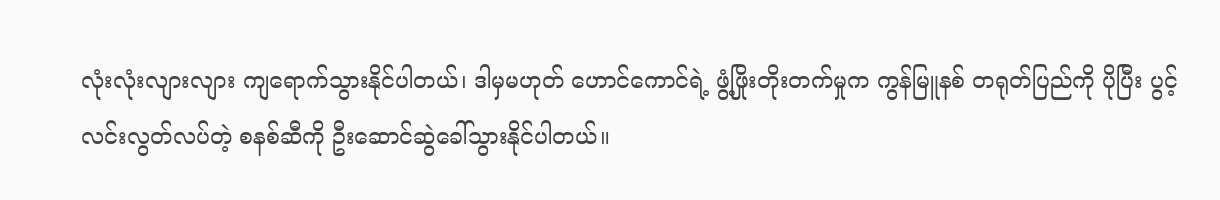လုံးလုံးလျားလျား ကျရောက်သွားနိုင်ပါတယ်၊ ဒါမှမဟုတ် ဟောင်ကောင်ရဲ့ ဖွံ့ဖြိုးတိုးတက်မှုက ကွန်မြူနစ် တရုတ်ပြည်ကို ပိုပြီး ပွင့်လင်းလွတ်လပ်တဲ့ စနစ်ဆီကို ဦးဆောင်ဆွဲခေါ်သွားနိုင်ပါတယ်။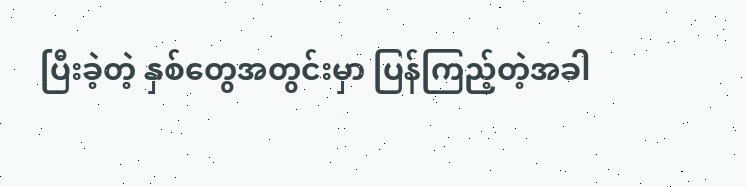ပြီးခဲ့တဲ့ နှစ်တွေအတွင်းမှာ ပြန်ကြည့်တဲ့အခါ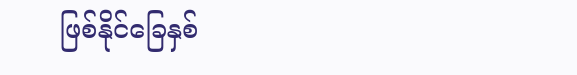ဖြစ်နိုင်ခြေနှစ်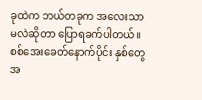ခုထဲက ဘယ်တခုက အလေးသာမလဲဆိုတာ ပြောရခက်ပါတယ်။ စစ်အေးခေတ်နောက်ပိုင်း နှစ်တွေအ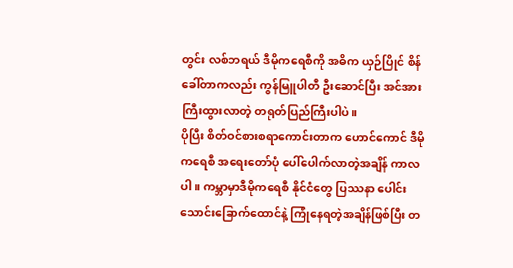တွင်း လစ်ဘရယ် ဒီမိုကရေစီကို အဓိက ယှဉ်ပြိုင် စိန်ခေါ်တာကလည်း ကွန်မြူပါတီ ဦးဆောင်ပြီး အင်အားကြီးထွားလာတဲ့ တရုတ်ပြည်ကြီးပါပဲ။
ပိုပြီး စိတ်ဝင်စားစရာကောင်းတာက ဟောင်ကောင် ဒီမိုကရေစီ အရေးတော်ပုံ ပေါ်ပေါက်လာတဲ့အချိန် ကာလပါ။ ကမ္ဘာမှာဒီမိုကရေစီ နိုင်ငံတွေ ပြဿနာ ပေါင်း သောင်းခြောက်ထောင်နဲ့ ကြုံနေရတဲ့အချိန်ဖြစ်ပြီး တ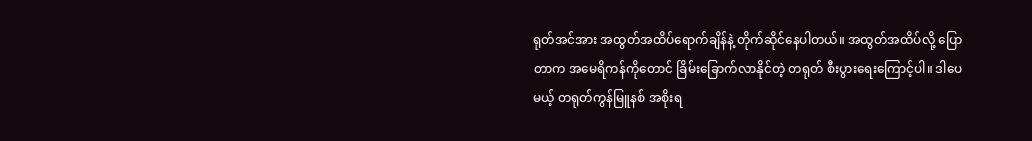ရုတ်အင်အား အထွတ်အထိပ်ရောက်ချိန်နဲ့ တိုက်ဆိုင်နေပါတယ်။ အထွတ်အထိပ်လို့ ပြောတာက အမေရိကန်ကိုတောင် ခြိမ်းခြောက်လာနိုင်တဲ့ တရုတ် စီးပွားရေးကြောင့်ပါ။ ဒါပေမယ့် တရုတ်ကွန်မြူနစ် အစိုးရ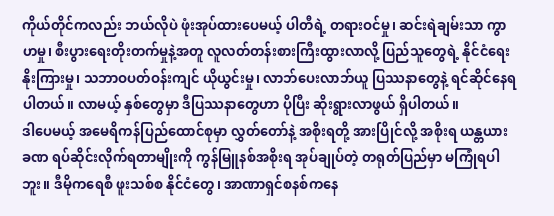ကိုယ်တိုင်ကလည်း ဘယ်လိုပဲ ဖုံးအုပ်ထားပေမယ့် ပါတီရဲ့ တရားဝင်မှု၊ ဆင်းရဲချမ်းသာ ကွာဟမှု၊ စီးပွားရေးတိုးတက်မှုနဲ့အတူ လူလတ်တန်းစားကြီးထွားလာလို့ ပြည်သူတွေရဲ့ နိုင်ငံရေး နိုးကြားမှု၊ သဘာဝပတ်ဝန်းကျင် ယိုယွင်းမှု၊ လာဘ်ပေးလာဘ်ယူ ပြဿနာတွေနဲ့ ရင်ဆိုင်နေရပါတယ်။ လာမယ့် နှစ်တွေမှာ ဒီပြဿနာတွေဟာ ပိုပြီး ဆိုးရွားလာဖွယ် ရှိပါတယ်။
ဒါပေမယ့် အမေရိကန်ပြည်ထောင်စုမှာ လွှတ်တော်နဲ့ အစိုးရတို့ အားပြိုင်လို့ အစိုးရ ယန္တယား ခဏ ရပ်ဆိုင်းလိုက်ရတာမျိုးကို ကွန်မြူနစ်အစိုးရ အုပ်ချုပ်တဲ့ တရုတ်ပြည်မှာ မကြုံရပါဘူး။ ဒီမိုကရေစီ ဖူးသစ်စ နိုင်ငံတွေ၊ အာဏာရှင်စနစ်ကနေ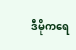ဒီမိုကရေ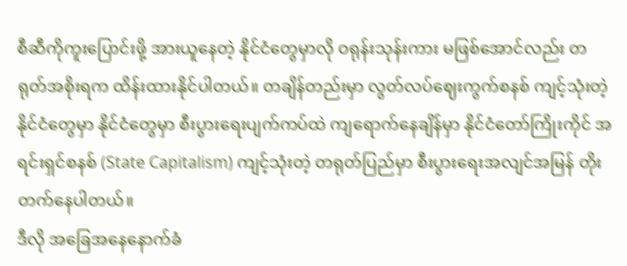စီဆီကိုကူးပြောင်းဖို့ အားယူနေတဲ့ နိုင်ငံတွေမှာလို ဝရုန်းသုန်းကား မဖြစ်အောင်လည်း တရုတ်အစိုးရက ထိန်းထားနိုင်ပါတယ်။ တချိန်တည်းမှာ လွတ်လပ်ဈေးကွက်စနစ် ကျင့်သုံးတဲ့ နိုင်ငံတွေမှာ နိုင်ငံတွေမှာ စီးပွားရေးပျက်ကပ်ထဲ ကျရောက်နေချိန်မှာ နိုင်ငံတော်ကြိုးကိုင် အရင်းရှင်စနစ် (State Capitalism) ကျင့်သုံးတဲ့ တရုတ်ပြည်မှာ စီးပွားရေးအလျင်အမြန် တိုးတက်နေပါတယ်။
ဒီလို အခြေအနေနောက်ခံ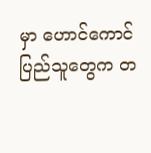မှာ ဟောင်ကောင်ပြည်သူတွေက တ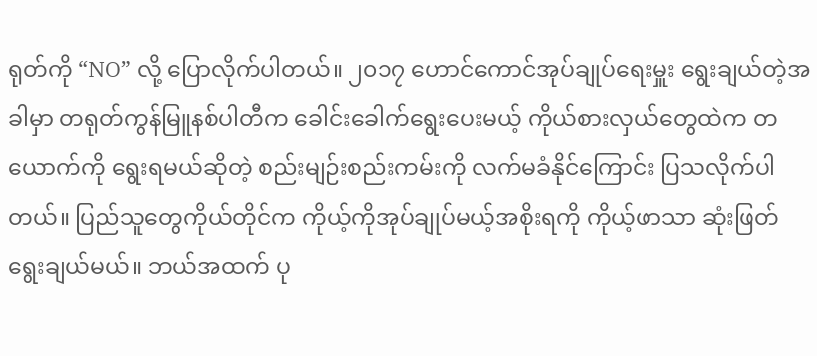ရုတ်ကို “NO” လို့ ပြောလိုက်ပါတယ်။ ၂၀၁၇ ဟောင်ကောင်အုပ်ချုပ်ရေးမှူး ရွေးချယ်တဲ့အခါမှာ တရုတ်ကွန်မြူနစ်ပါတီက ခေါင်းခေါက်ရွေးပေးမယ့် ကိုယ်စားလှယ်တွေထဲက တယောက်ကို ရွေးရမယ်ဆိုတဲ့ စည်းမျဉ်းစည်းကမ်းကို လက်မခံနိုင်ကြောင်း ပြသလိုက်ပါတယ်။ ပြည်သူတွေကိုယ်တိုင်က ကိုယ့်ကိုအုပ်ချုပ်မယ့်အစိုးရကို ကိုယ့်ဖာသာ ဆုံးဖြတ် ရွေးချယ်မယ်။ ဘယ်အထက် ပု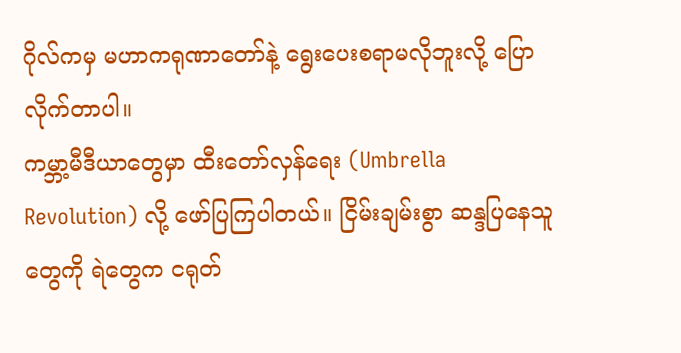ဂိုလ်ကမှ မဟာကရုဏာတော်နဲ့ ရွေးပေးစရာမလိုဘူးလို့ ပြောလိုက်တာပါ။
ကမ္ဘာ့မီဒီယာတွေမှာ ထီးတော်လှန်ရေး (Umbrella Revolution) လို့ ဖော်ပြကြပါတယ်။ ငြိမ်းချမ်းစွာ ဆန္ဒပြနေသူတွေကို ရဲတွေက ငရုတ်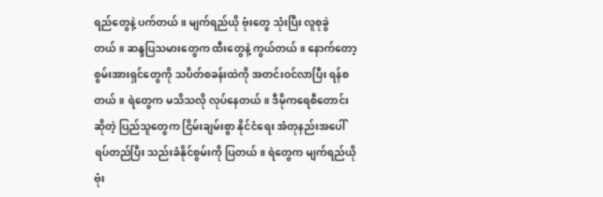ရည်တွေနဲ့ ပက်တယ်။ မျက်ရည်ယို ဗုံးတွေ သုံးပြီး လူစုခွဲတယ်။ ဆန္ဒပြသမားတွေက ထီးတွေနဲ့ ကွယ်တယ်။ နောက်တော့ စွမ်းအားရှင်တွေကို သပိတ်စခန်းထဲကို အတင်းဝင်လာပြီး ရန်စတယ်။ ရဲတွေက မသိသလို လုပ်နေတယ်။ ဒီမိုကရေစီတောင်းဆိုတဲ့ ပြည်သူတွေက ငြိမ်းချမ်းစွာ နိုင်ငံရေး အံတုနည်းအပေါ်ရပ်တည်ပြီး သည်းခံနိုင်စွမ်းကို ပြတယ်။ ရဲတွေက မျက်ရည်ယိုဗုံး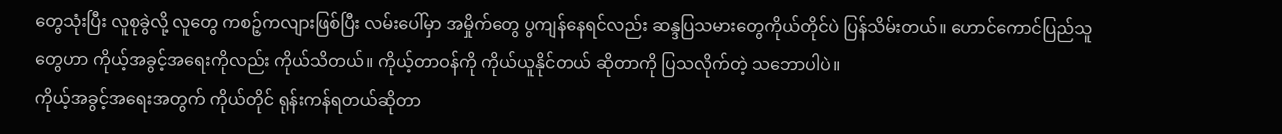တွေသုံးပြီး လူစုခွဲလို့ လူတွေ ကစဉ့်ကလျားဖြစ်ပြီး လမ်းပေါ်မှာ အမှိုက်တွေ ပွကျန်နေရင်လည်း ဆန္ဒပြသမားတွေကိုယ်တိုင်ပဲ ပြန်သိမ်းတယ်။ ဟောင်ကောင်ပြည်သူတွေဟာ ကိုယ့်အခွင့်အရေးကိုလည်း ကိုယ်သိတယ်။ ကိုယ့်တာဝန်ကို ကိုယ်ယူနိုင်တယ် ဆိုတာကို ပြသလိုက်တဲ့ သဘောပါပဲ။
ကိုယ့်အခွင့်အရေးအတွက် ကိုယ်တိုင် ရုန်းကန်ရတယ်ဆိုတာ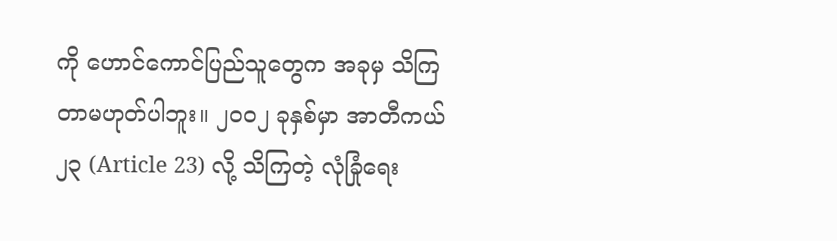ကို ဟောင်ကောင်ပြည်သူတွေက အခုမှ သိကြတာမဟုတ်ပါဘူး။ ၂၀၀၂ ခုနှစ်မှာ အာတီကယ် ၂၃ (Article 23) လို့ သိကြတဲ့ လုံခြုံရေး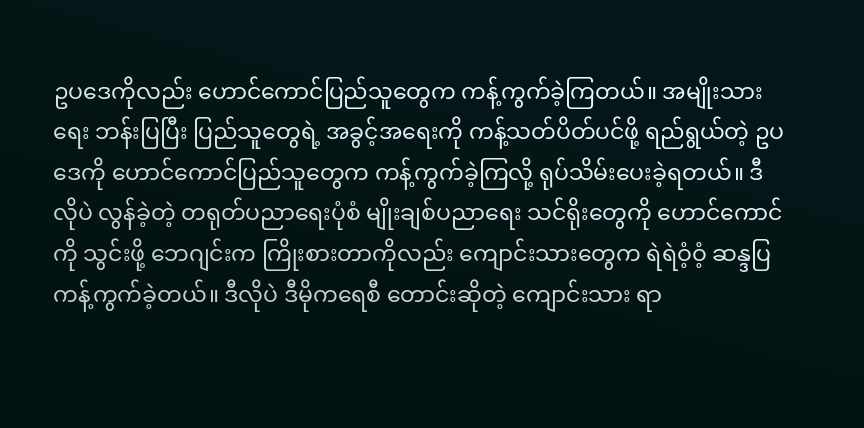ဥပဒေကိုလည်း ဟောင်ကောင်ပြည်သူတွေက ကန့်ကွက်ခဲ့ကြတယ်။ အမျိုးသားရေး ဘန်းပြပြီး ပြည်သူတွေရဲ့ အခွင့်အရေးကို ကန့်သတ်ပိတ်ပင်ဖို့ ရည်ရွယ်တဲ့ ဥပဒေကို ဟောင်ကောင်ပြည်သူတွေက ကန့်ကွက်ခဲ့ကြလို့ ရုပ်သိမ်းပေးခဲ့ရတယ်။ ဒီလိုပဲ လွန်ခဲ့တဲ့ တရုတ်ပညာရေးပုံစံ မျိုးချစ်ပညာရေး သင်ရိုးတွေကို ဟောင်ကောင်ကို သွင်းဖို့ ဘေဂျင်းက ကြိုးစားတာကိုလည်း ကျောင်းသားတွေက ရဲရဲဝံ့ဝံ့ ဆန္ဒပြ ကန့်ကွက်ခဲ့တယ်။ ဒီလိုပဲ ဒီမိုကရေစီ တောင်းဆိုတဲ့ ကျောင်းသား ရာ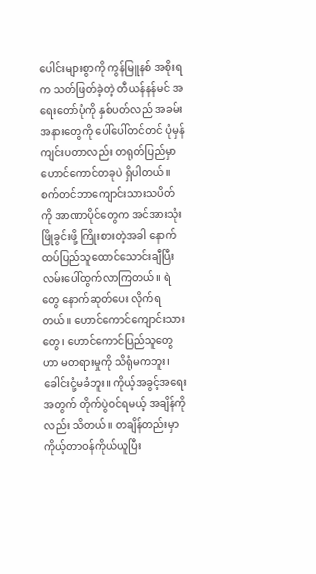ပေါင်းများစွာကို ကွန်မြူနစ် အစိုးရက သတ်ဖြတ်ခဲ့တဲ့ တီယန်နန်မင် အရေးတော်ပုံကို နှစ်ပတ်လည် အခမ်းအနားတွေကို ပေါ်ပေါ်တင်တင် ပုံမှန်ကျင်းပတာလည်း တရုတ်ပြည်မှာ ဟောင်ကောင်တခုပဲ ရှိပါတယ်။
စက်တင်ဘာကျောင်းသားသပိတ်ကို အာဏာပိုင်တွေက အင်အားသုံး ဖြိုခွင်းဖို့ ကြိုးစားတဲ့အခါ နောက်ထပ်ပြည်သူထောင်သောင်းချီပြီး လမ်းပေါ်ထွက်လာကြတယ်။ ရဲတွေ နောက်ဆုတ်ပေး လိုက်ရတယ်။ ဟောင်ကောင်ကျောင်းသားတွေ၊ ဟောင်ကောင်ပြည်သူတွေဟာ မတရားမှုကို သိရုံမကဘူး၊ ခေါင်းငုံ့မခံဘူး။ ကိုယ့်အခွင့်အရေး အတွက် တိုက်ပွဲဝင်ရမယ့် အချိန်ကိုလည်း သိတယ်။ တချိန်တည်းမှာ ကိုယ့်တာဝန်ကိုယ်ယူပြီး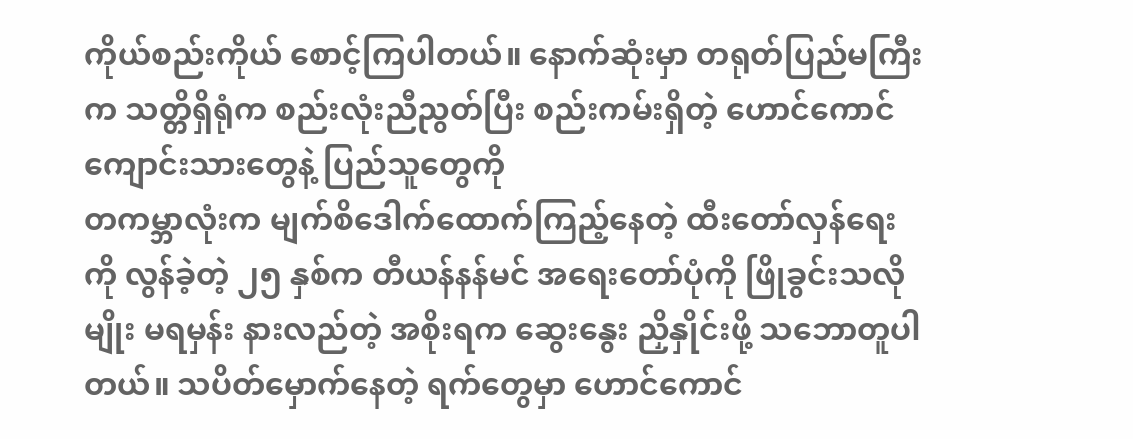ကိုယ်စည်းကိုယ် စောင့်ကြပါတယ်။ နောက်ဆုံးမှာ တရုတ်ပြည်မကြီးက သတ္တိရှိရုံက စည်းလုံးညီညွတ်ပြီး စည်းကမ်းရှိတဲ့ ဟောင်ကောင် ကျောင်းသားတွေနဲ့ ပြည်သူတွေကို
တကမ္ဘာလုံးက မျက်စိဒေါက်ထောက်ကြည့်နေတဲ့ ထီးတော်လှန်ရေးကို လွန်ခဲ့တဲ့ ၂၅ နှစ်က တီယန်နန်မင် အရေးတော်ပုံကို ဖြိုခွင်းသလိုမျိုး မရမှန်း နားလည်တဲ့ အစိုးရက ဆွေးနွေး ညှိနှိုင်းဖို့ သဘောတူပါတယ်။ သပိတ်မှောက်နေတဲ့ ရက်တွေမှာ ဟောင်ကောင်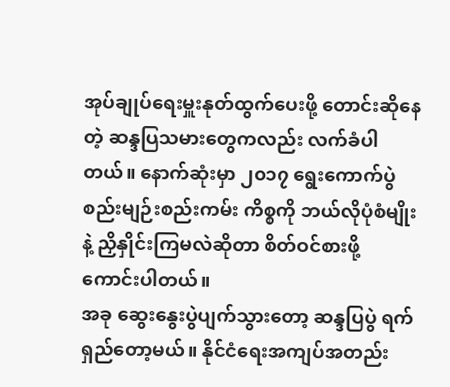အုပ်ချုပ်ရေးမှူးနုတ်ထွက်ပေးဖို့ တောင်းဆိုနေတဲ့ ဆန္ဒပြသမားတွေကလည်း လက်ခံပါတယ်။ နောက်ဆုံးမှာ ၂၀၁၇ ရွေးကောက်ပွဲ စည်းမျဉ်းစည်းကမ်း ကိစ္စကို ဘယ်လိုပုံစံမျိုးနဲ့ ညှိနှိုင်းကြမလဲဆိုတာ စိတ်ဝင်စားဖို့ ကောင်းပါတယ်။
အခု ဆွေးနွေးပွဲပျက်သွားတော့ ဆန္ဒပြပွဲ ရက်ရှည်တော့မယ်။ နိုင်ငံရေးအကျပ်အတည်း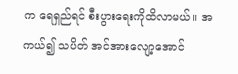က ရေရှည်ရင် စီးပွားရေးကိုထိလာမယ်။ အကယ်၍ သပိတ် အင်အားလျော့အောင်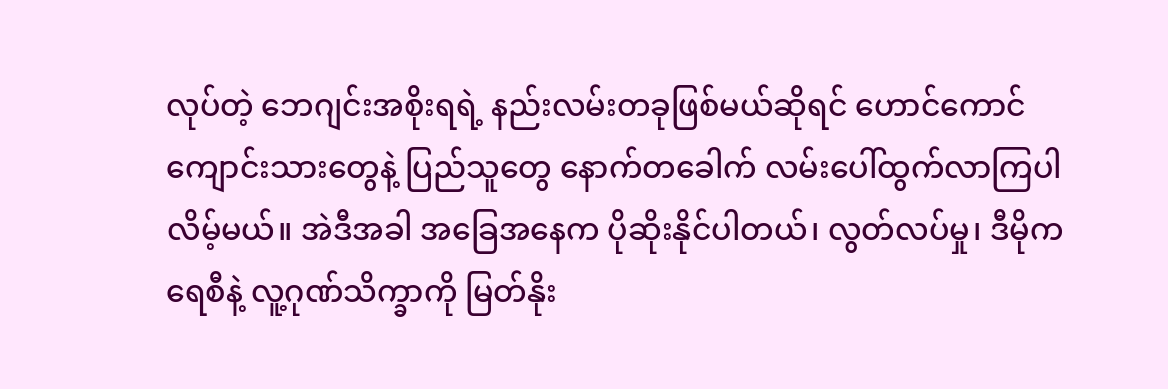လုပ်တဲ့ ဘေဂျင်းအစိုးရရဲ့ နည်းလမ်းတခုဖြစ်မယ်ဆိုရင် ဟောင်ကောင်ကျောင်းသားတွေနဲ့ ပြည်သူတွေ နောက်တခေါက် လမ်းပေါ်ထွက်လာကြပါလိမ့်မယ်။ အဲဒီအခါ အခြေအနေက ပိုဆိုးနိုင်ပါတယ်၊ လွတ်လပ်မှု၊ ဒီမိုကရေစီနဲ့ လူ့ဂုဏ်သိက္ခာကို မြတ်နိုး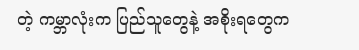တဲ့ ကမ္ဘာလုံးက ပြည်သူတွေနဲ့ အစိုးရတွေက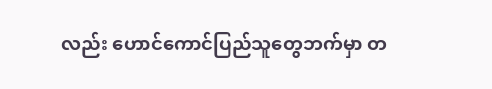လည်း ဟောင်ကောင်ပြည်သူတွေဘက်မှာ တ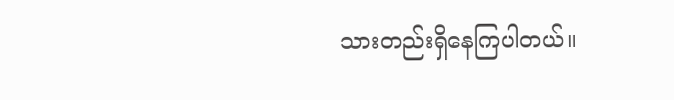သားတည်းရှိနေကြပါတယ်။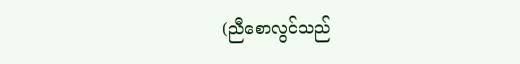(ညီစောလွင်သည်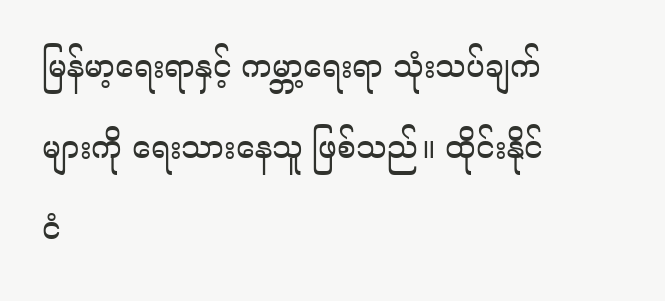မြန်မာ့ရေးရာနှင့် ကမ္ဘာ့ရေးရာ သုံးသပ်ချက်များကို ရေးသားနေသူ ဖြစ်သည်။ ထိုင်းနိုင်ငံ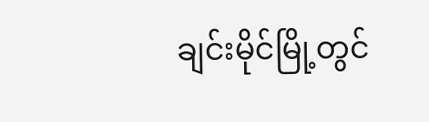ချင်းမိုင်မြို့တွင်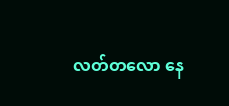လတ်တလော နေ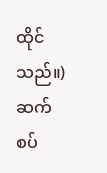ထိုင်သည်။)
ဆက်စပ်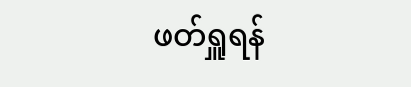ဖတ်ရှူရန်